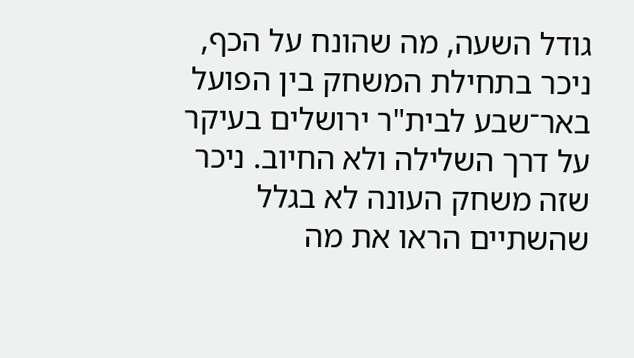גודל השעה, מה שהונח על הכף, ניכר בתחילת המשחק בין הפועל באר־שבע לבית"ר ירושלים בעיקר על דרך השלילה ולא החיוב. ניכר שזה משחק העונה לא בגלל שהשתיים הראו את מה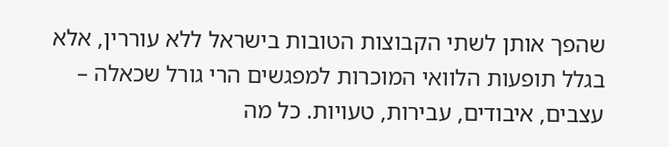שהפך אותן לשתי הקבוצות הטובות בישראל ללא עוררין, אלא בגלל תופעות הלוואי המוכרות למפגשים הרי גורל שכאלה – עצבים, איבודים, עבירות, טעויות. כל מה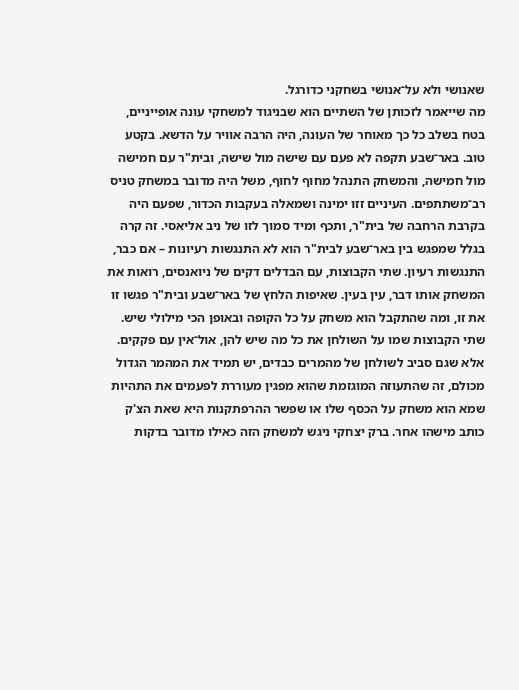שאנושי ולא על־אנושי בשחקני כדורגל.
מה שייאמר לזכותן של השתיים הוא שבניגוד למשחקי עונה אופייניים, בטח בשלב כל כך מאוחר של העונה, היה הרבה אוויר על הדשא. בקטע טוב. באר־שבע תקפה לא פעם עם שישה מול שישה, ובית"ר עם חמישה מול חמישה, והמשחק התנהל מחוף לחוף, משל היה מדובר במשחק טניס רב־משתתפים. העיניים זזו ימינה ושמאלה בעקבות הכדור, שפעם היה בקרבת הרחבה של בית"ר, ותכף ומיד סמוך לזו של ניב אליאסי. זה קרה בגלל שמפגש בין באר־שבע לבית"ר הוא לא התנגשות רעיונות – אם כבר, התנגשות רעיון. שתי הקבוצות, עם הבדלים דקים של ניואנסים, רואות את המשחק אותו דבר, עין בעין. שאיפות הלחץ של באר־שבע ובית"ר פגשו זו את זו, ומה שהתקבל הוא משחק על כל הקופה ובאופן הכי מילולי שיש. שתי הקבוצות שמו על השולחן את כל מה שיש להן, אול־אין עם פקקים.
אלא שגם סביב לשולחן של מהמרים כבדים, יש תמיד את המהמר הגדול מכולם, זה שהתעוזה המוגזמת שהוא מפגין מעוררת לפעמים את התהיות שמא הוא משחק על הכסף שלו או שפשר ההרפתקנות היא שאת הצ'ק כותב מישהו אחר. ברק יצחקי ניגש למשחק הזה כאילו מדובר בדקות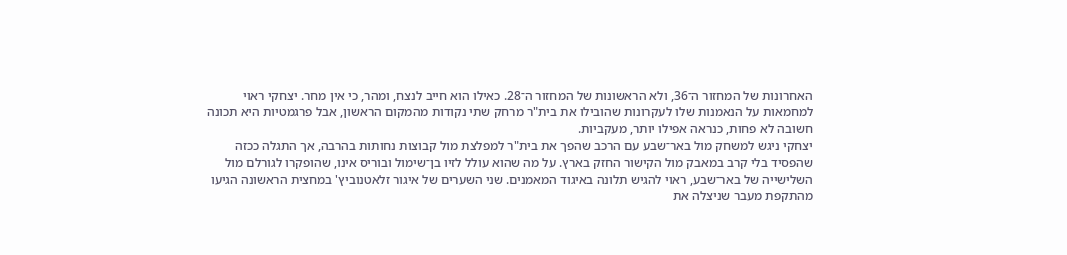האחרונות של המחזור ה־36, ולא הראשונות של המחזור ה־28. כאילו הוא חייב לנצח, ומהר, כי אין מחר. יצחקי ראוי למחמאות על הנאמנות שלו לעקרונות שהובילו את בית"ר מרחק שתי נקודות מהמקום הראשון, אבל פרגמטיות היא תכונה חשובה לא פחות, כנראה אפילו יותר, מעקביות.
יצחקי ניגש למשחק מול באר־שבע עם הרכב שהפך את בית"ר למפלצת מול קבוצות נחותות בהרבה, אך התגלה ככזה שהפסיד בלי קרב במאבק מול הקישור החזק בארץ. על מה שהוא עולל לזיו בן־שימול ובוריס אינו, שהופקרו לגורלם מול השלישייה של באר־שבע, ראוי להגיש תלונה באיגוד המאמנים. שני השערים של איגור זלאטנוביץ' במחצית הראשונה הגיעו מהתקפת מעבר שניצלה את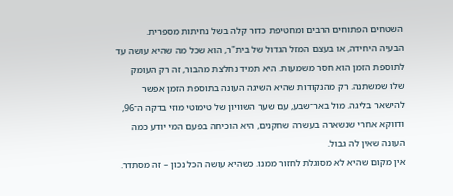השטחים הפתוחים הרבים ומחטיפת כדור קלה בשל נחיתות מספרית.
הבעיה היחידה, או בעצם המזל הגדול של בית"ר, הוא שכל מה שהיא עושה עד לתוספת הזמן הוא חסר משמעות. היא תמיד נחלצת מהבור, זה רק העומק שלו שמשתנה. רק מהנקודות שהיא השיגה העונה בתוספת הזמן אפשר להישאר בליגה. מול באר־שבע, עם שער השוויון של טימוטי מוזי בדקה ה־96, ודווקא אחרי שנשארה בעשרה שחקנים, היא הוכיחה בפעם המי יודע כמה העונה שאין לה גבול.
אין מקום שהיא לא מסוגלת לחזור ממנו. כשהיא עושה הכל נכון – זה מסתדר.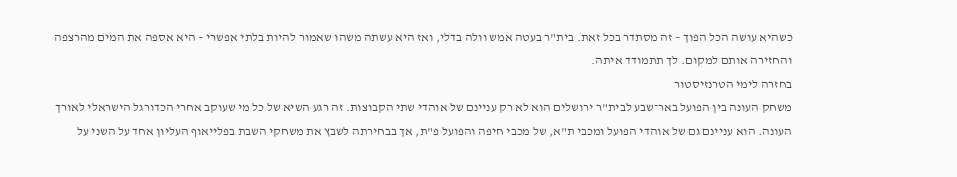כשהיא עושה הכל הפוך – זה מסתדר בכל זאת. בית"ר בעטה אמש וולה בדלי, ואז היא עשתה משהו שאמור להיות בלתי אפשרי – היא אספה את המים מהרצפה והחזירה אותם למקום. לך תתמודד איתה.
בחזרה לימי הטרנזיסטור
משחק העונה בין הפועל באר־שבע לבית"ר ירושלים הוא לא רק עניינם של אוהדי שתי הקבוצות. זה רגע השיא של כל מי שעוקב אחרי הכדורגל הישראלי לאורך העונה. הוא עניינם גם של אוהדי הפועל ומכבי ת"א, של מכבי חיפה והפועל פ"ת, אך בבחירתה לשבץ את משחקי השבת בפלייאוף העליון אחד על השני על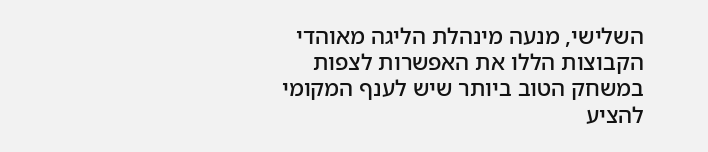השלישי, מנעה מינהלת הליגה מאוהדי הקבוצות הללו את האפשרות לצפות במשחק הטוב ביותר שיש לענף המקומי להציע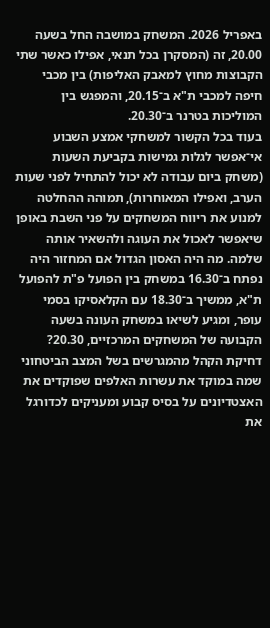באפריל 2026. המשחק במושבה החל בשעה 20.00, זה (המסקרן בכל תנאי, אפילו כאשר שתי הקבוצות מחוץ למאבק האליפות) בין מכבי חיפה למכבי ת"א ב־20.15, והמפגש בין המוליכות בטרנר ב־20.30.
בעוד בכל הקשור למשחקי אמצע השבוע אי־אפשר לגלות גמישות בקביעת השעות (משחק ביום עבודה לא יכול להתחיל לפני שעות הערב, ואפילו המאוחרות), תמוהה ההחלטה למנוע את ריווח המשחקים על פני השבת באופן שיאפשר לאכול את העוגה ולהשאיר אותה שלמה. מה היה האסון הגדול אם המחזור היה נפתח ב־16.30 במשחק בין הפועל פ"ת להפועל ת"א, ממשיך ב־18.30 עם הקלאסיקו בסמי עופר, ומגיע לשיאו במשחק העונה בשעה הקבועה של המשחקים המרכזיים, 20.30?
דחיקת הקהל מהמגרשים בשל המצב הביטחוני שמה במוקד את עשרות האלפים שפוקדים את האצטדיונים על בסיס קבוע ומעניקים לכדורגל את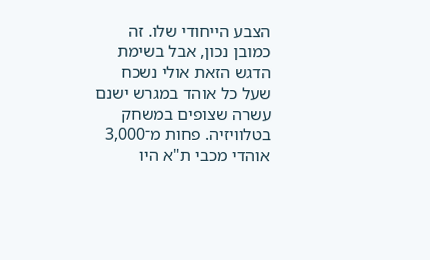הצבע הייחודי שלו. זה כמובן נכון, אבל בשימת הדגש הזאת אולי נשכח שעל כל אוהד במגרש ישנם עשרה שצופים במשחק בטלוויזיה. פחות מ־3,000 אוהדי מכבי ת"א היו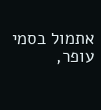אתמול בסמי עופר,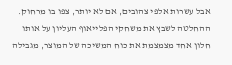אבל עשרות אלפי צהובים, אם לא יותר, צפו בו מרחוק. ההחלטה לשבץ את משחקי הפלייאוף העליון על אותו חלון אחד מצמצמת את כוח המשיכה של המוצר, מגבילה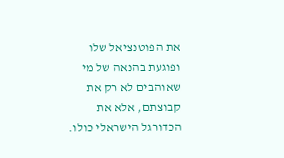את הפוטנציאל שלו ופוגעת בהנאה של מי שאוהבים לא רק את קבוצתם, אלא את הכדורגל הישראלי כולו.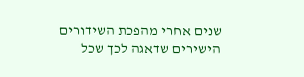שנים אחרי מהפכת השידורים הישירים שדאגה לכך שכל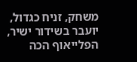משחק, זניח כגדול, יועבר בשידור ישיר, הפלייאוף הכה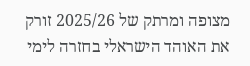מצופה ומרתק של 2025/26 זורק את האוהד הישראלי בחזרה לימי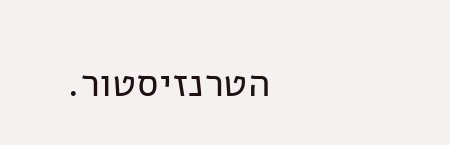הטרנזיסטור.